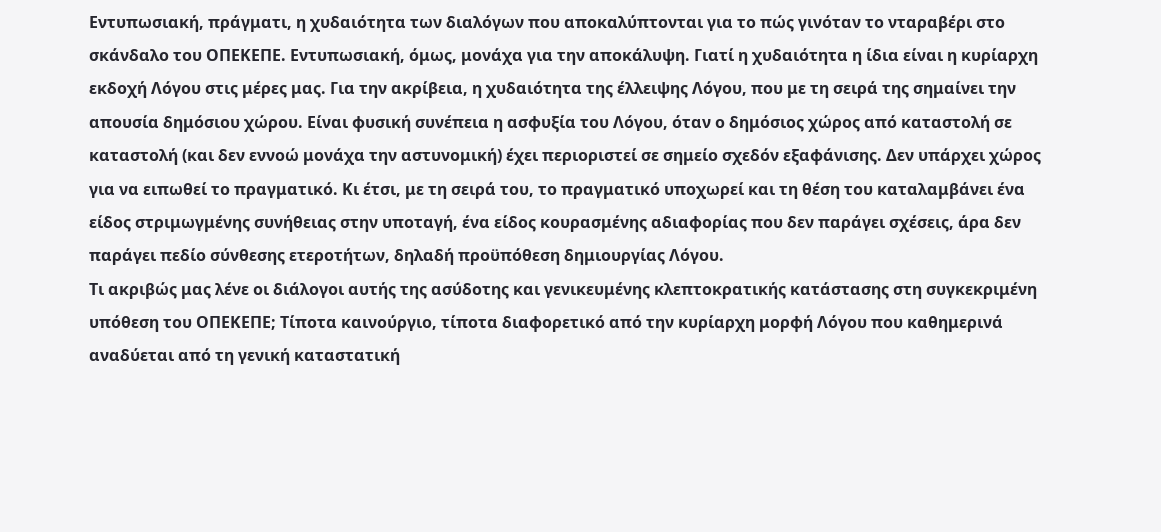Εντυπωσιακή, πράγματι, η χυδαιότητα των διαλόγων που αποκαλύπτονται για το πώς γινόταν το νταραβέρι στο σκάνδαλο του ΟΠΕΚΕΠΕ. Εντυπωσιακή, όμως, μονάχα για την αποκάλυψη. Γιατί η χυδαιότητα η ίδια είναι η κυρίαρχη εκδοχή Λόγου στις μέρες μας. Για την ακρίβεια, η χυδαιότητα της έλλειψης Λόγου, που με τη σειρά της σημαίνει την απουσία δημόσιου χώρου. Είναι φυσική συνέπεια η ασφυξία του Λόγου, όταν ο δημόσιος χώρος από καταστολή σε καταστολή (και δεν εννοώ μονάχα την αστυνομική) έχει περιοριστεί σε σημείο σχεδόν εξαφάνισης. Δεν υπάρχει χώρος για να ειπωθεί το πραγματικό. Κι έτσι, με τη σειρά του, το πραγματικό υποχωρεί και τη θέση του καταλαμβάνει ένα είδος στριμωγμένης συνήθειας στην υποταγή, ένα είδος κουρασμένης αδιαφορίας που δεν παράγει σχέσεις, άρα δεν παράγει πεδίο σύνθεσης ετεροτήτων, δηλαδή προϋπόθεση δημιουργίας Λόγου.
Τι ακριβώς μας λένε οι διάλογοι αυτής της ασύδοτης και γενικευμένης κλεπτοκρατικής κατάστασης στη συγκεκριμένη υπόθεση του ΟΠΕΚΕΠΕ; Τίποτα καινούργιο, τίποτα διαφορετικό από την κυρίαρχη μορφή Λόγου που καθημερινά αναδύεται από τη γενική καταστατική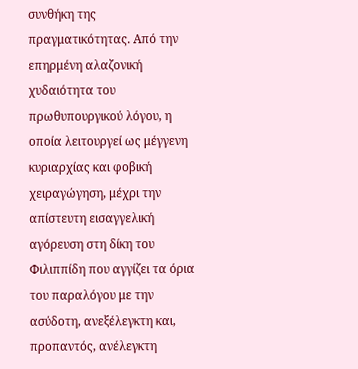συνθήκη της πραγματικότητας. Από την επηρμένη αλαζονική χυδαιότητα του πρωθυπουργικού λόγου, η οποία λειτουργεί ως μέγγενη κυριαρχίας και φοβική χειραγώγηση, μέχρι την απίστευτη εισαγγελική αγόρευση στη δίκη του Φιλιππίδη που αγγίζει τα όρια του παραλόγου με την ασύδοτη, ανεξέλεγκτη και, προπαντός, ανέλεγκτη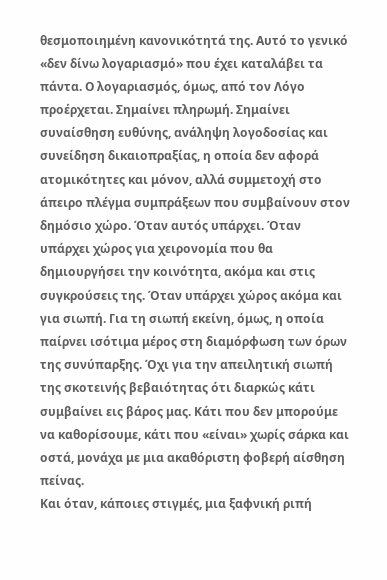θεσμοποιημένη κανονικότητά της. Αυτό το γενικό «δεν δίνω λογαριασμό» που έχει καταλάβει τα πάντα. Ο λογαριασμός, όμως, από τον Λόγο προέρχεται. Σημαίνει πληρωμή. Σημαίνει συναίσθηση ευθύνης, ανάληψη λογοδοσίας και συνείδηση δικαιοπραξίας, η οποία δεν αφορά ατομικότητες και μόνον, αλλά συμμετοχή στο άπειρο πλέγμα συμπράξεων που συμβαίνουν στον δημόσιο χώρο. Όταν αυτός υπάρχει. Όταν υπάρχει χώρος για χειρονομία που θα δημιουργήσει την κοινότητα, ακόμα και στις συγκρούσεις της. Όταν υπάρχει χώρος ακόμα και για σιωπή. Για τη σιωπή εκείνη, όμως, η οποία παίρνει ισότιμα μέρος στη διαμόρφωση των όρων της συνύπαρξης. Όχι για την απειλητική σιωπή της σκοτεινής βεβαιότητας ότι διαρκώς κάτι συμβαίνει εις βάρος μας. Κάτι που δεν μπορούμε να καθορίσουμε, κάτι που «είναι» χωρίς σάρκα και οστά, μονάχα με μια ακαθόριστη φοβερή αίσθηση πείνας.
Και όταν, κάποιες στιγμές, μια ξαφνική ριπή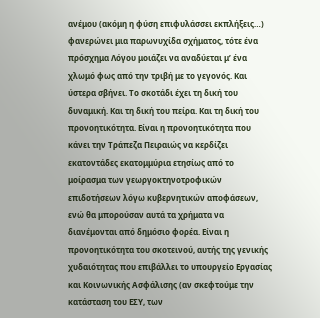ανέμου (ακόμη η φύση επιφυλάσσει εκπλήξεις…) φανερώνει μια παρωνυχίδα σχήματος, τότε ένα πρόσχημα Λόγου μοιάζει να αναδύεται μ’ ένα χλωμό φως από την τριβή με το γεγονός. Και ύστερα σβήνει. Το σκοτάδι έχει τη δική του δυναμική. Και τη δική του πείρα. Και τη δική του προνοητικότητα. Είναι η προνοητικότητα που κάνει την Τράπεζα Πειραιώς να κερδίζει εκατοντάδες εκατομμύρια ετησίως από το μοίρασμα των γεωργοκτηνοτροφικών επιδοτήσεων λόγω κυβερνητικών αποφάσεων, ενώ θα μπορούσαν αυτά τα χρήματα να διανέμονται από δημόσιο φορέα. Είναι η προνοητικότητα του σκοτεινού, αυτής της γενικής χυδαιότητας που επιβάλλει το υπουργείο Εργασίας και Κοινωνικής Ασφάλισης (αν σκεφτούμε την κατάσταση του ΕΣΥ, των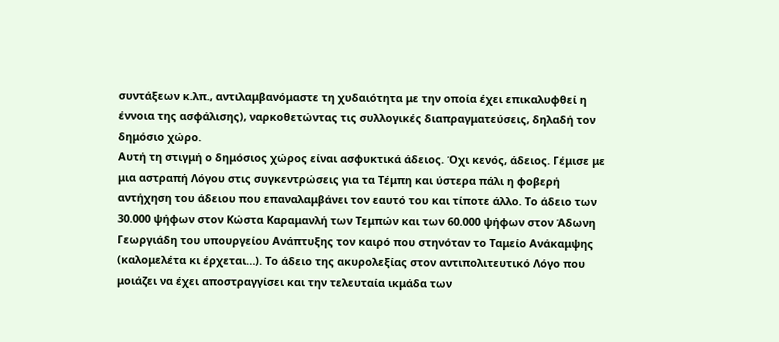συντάξεων κ.λπ., αντιλαμβανόμαστε τη χυδαιότητα με την οποία έχει επικαλυφθεί η έννοια της ασφάλισης), ναρκοθετώντας τις συλλογικές διαπραγματεύσεις, δηλαδή τον δημόσιο χώρο.
Αυτή τη στιγμή ο δημόσιος χώρος είναι ασφυκτικά άδειος. Όχι κενός, άδειος. Γέμισε με μια αστραπή Λόγου στις συγκεντρώσεις για τα Τέμπη και ύστερα πάλι η φοβερή αντήχηση του άδειου που επαναλαμβάνει τον εαυτό του και τίποτε άλλο. Το άδειο των 30.000 ψήφων στον Κώστα Καραμανλή των Τεμπών και των 60.000 ψήφων στον Άδωνη Γεωργιάδη του υπουργείου Ανάπτυξης τον καιρό που στηνόταν το Ταμείο Ανάκαμψης (καλομελέτα κι έρχεται…). Το άδειο της ακυρολεξίας στον αντιπολιτευτικό Λόγο που μοιάζει να έχει αποστραγγίσει και την τελευταία ικμάδα των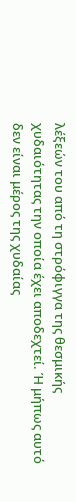λέξεών του από τη στρόφιγγα της θεσμικής χυδαιότητας την οποία έχει αποδεχτεί. Ή μήπως αυτό δεν είναι μέρος της χυδαίας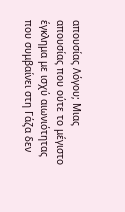απουσίας Λόγου; Μιας απουσίας που ούτε το μέγιστο έγκλημα με ισχύ αιωνιότητας που συμβαίνει στη Γάζα δεν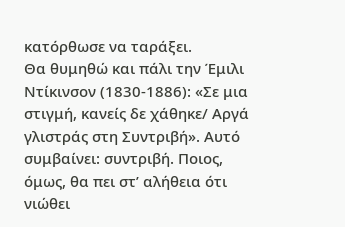κατόρθωσε να ταράξει.
Θα θυμηθώ και πάλι την Έμιλι Ντίκινσον (1830-1886): «Σε μια στιγμή, κανείς δε χάθηκε/ Αργά γλιστράς στη Συντριβή». Αυτό συμβαίνει: συντριβή. Ποιος, όμως, θα πει στ’ αλήθεια ότι νιώθει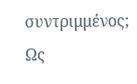συντριμμένος; Ως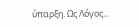ύπαρξη. Ως Λόγος...